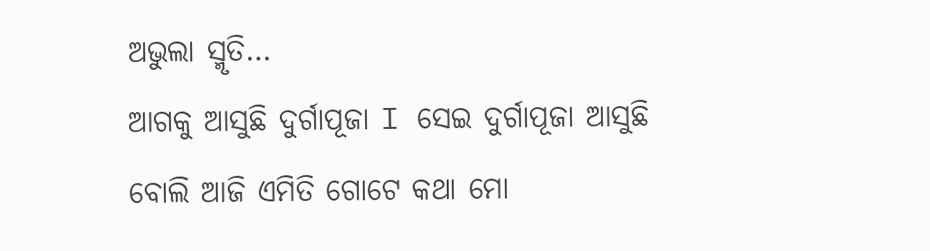ଅଭୁଲା ସ୍ମୃତି…
ଆଗକୁ ଆସୁଛି ଦୁର୍ଗାପୂଜା I ସେଇ ଦୁର୍ଗାପୂଜା ଆସୁଛି ବୋଲି ଆଜି ଏମିତି ଗୋଟେ କଥା ମୋ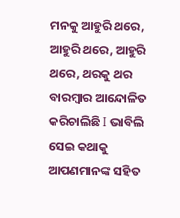ମନକୁ ଆହୁରି ଥରେ, ଆହୁରି ଥରେ, ଆହୁରି ଥରେ, ଥରକୁ ଥର ବାରମ୍ବାର ଆନ୍ଦୋଳିତ କରିଚାଲିଛି I ଭାବିଲି ସେଇ କଥାକୁ ଆପଣମାନଙ୍କ ସହିତ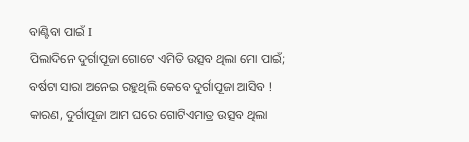ବାଣ୍ଟିବା ପାଇଁ I
ପିଲାଦିନେ ଦୁର୍ଗାପୂଜା ଗୋଟେ ଏମିତି ଉତ୍ସବ ଥିଲା ମୋ ପାଇଁ; ବର୍ଷଟା ସାରା ଅନେଇ ରହୁଥିଲି କେବେ ଦୁର୍ଗାପୂଜା ଆସିବ ! କାରଣ, ଦୁର୍ଗାପୂଜା ଆମ ଘରେ ଗୋଟିଏମାତ୍ର ଉତ୍ସବ ଥିଲା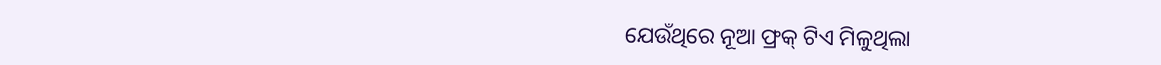ଯେଉଁଥିରେ ନୂଆ ଫ୍ରକ୍ ଟିଏ ମିଳୁଥିଲା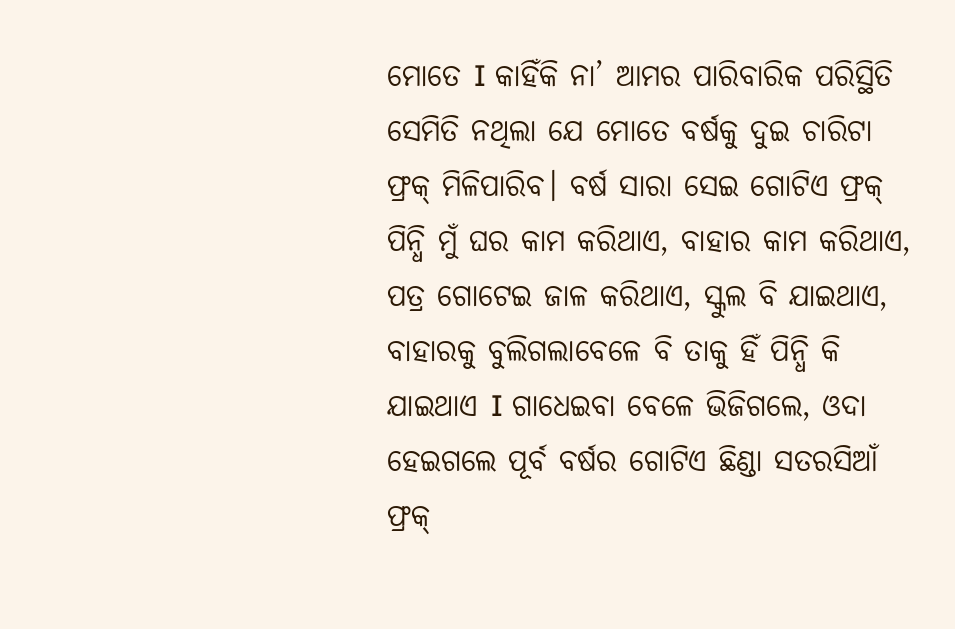ମୋତେ I କାହିଁକି ନା’ ଆମର ପାରିବାରିକ ପରିସ୍ଥିତି ସେମିତି ନଥିଲା ଯେ ମୋତେ ବର୍ଷକୁ ଦୁଇ ଚାରିଟା ଫ୍ରକ୍ ମିଳିପାରିବ। ବର୍ଷ ସାରା ସେଇ ଗୋଟିଏ ଫ୍ରକ୍ ପିନ୍ଧି ମୁଁ ଘର କାମ କରିଥାଏ, ବାହାର କାମ କରିଥାଏ, ପତ୍ର ଗୋଟେଇ ଜାଳ କରିଥାଏ, ସ୍କୁଲ ବି ଯାଇଥାଏ, ବାହାରକୁ ବୁଲିଗଲାବେଳେ ବି ତାକୁ ହିଁ ପିନ୍ଧି କି ଯାଇଥାଏ I ଗାଧେଇବା ବେଳେ ଭିଜିଗଲେ, ଓଦା ହେଇଗଲେ ପୂର୍ବ ବର୍ଷର ଗୋଟିଏ ଛିଣ୍ଡା ସତରସିଆଁ ଫ୍ରକ୍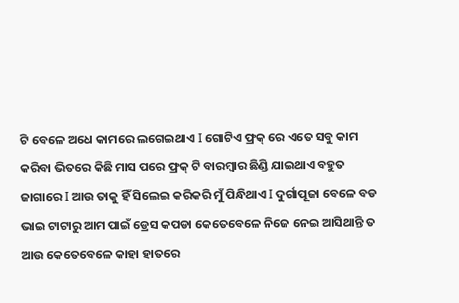ଟି ବେଳେ ଅଧେ କାମରେ ଲଗେଇଥାଏ I ଗୋଟିଏ ଫ୍ରକ୍ ରେ ଏତେ ସବୁ କାମ କରିବା ଭିତରେ କିଛି ମାସ ପରେ ଫ୍ରକ୍ ଟି ବାରମ୍ବାର ଛିଣ୍ଡି ଯାଇଥାଏ ବହୁତ ଜାଗାରେ I ଆଉ ତାକୁ ହିଁ ସିଲେଇ କରିକରି ମୁଁ ପିନ୍ଧିଥାଏ I ଦୁର୍ଗାପୂଜା ବେଳେ ବଡ ଭାଇ ଟାଟାରୁ ଆମ ପାଇଁ ଡ୍ରେସ କପଡା କେତେବେଳେ ନିଜେ ନେଇ ଆସିଥାନ୍ତି ତ ଆଉ କେତେବେଳେ କାହା ହାତରେ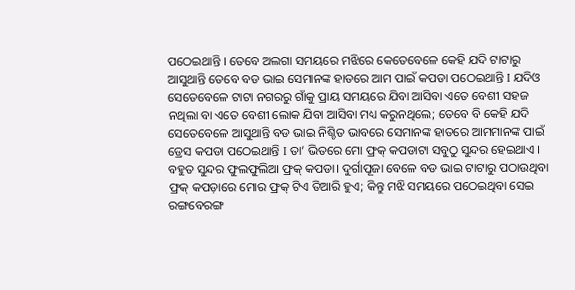ପଠେଇଥାନ୍ତି । ତେବେ ଅଲଗା ସମୟରେ ମଝିରେ କେତେବେଳେ କେହି ଯଦି ଟାଟାରୁ ଆସୁଥାନ୍ତି ତେବେ ବଡ ଭାଇ ସେମାନଙ୍କ ହାତରେ ଆମ ପାଇଁ କପଡା ପଠେଇଥାନ୍ତି I ଯଦିଓ ସେତେବେଳେ ଟାଟା ନଗରରୁ ଗାଁକୁ ପ୍ରାୟ ସମୟରେ ଯିବା ଆସିବା ଏତେ ବେଶୀ ସହଜ ନଥିଲା ବା ଏତେ ବେଶୀ ଲୋକ ଯିବା ଆସିବା ମଧ୍ୟ କରୁନଥିଲେ; ତେବେ ବି କେହି ଯଦି ସେତେବେଳେ ଆସୁଥାନ୍ତି ବଡ ଭାଇ ନିଶ୍ଚିତ ଭାବରେ ସେମାନଙ୍କ ହାତରେ ଆମମାନଙ୍କ ପାଇଁ ଡ୍ରେସ କପଡା ପଠେଇଥାନ୍ତି I ତା’ ଭିତରେ ମୋ ଫ୍ରକ୍ କପଡାଟା ସବୁଠୁ ସୁନ୍ଦର ହେଇଥାଏ । ବହୁତ ସୁନ୍ଦର ଫୁଲଫୁଲିଆ ଫ୍ରକ୍ କପଡା। ଦୁର୍ଗାପୂଜା ବେଳେ ବଡ ଭାଇ ଟାଟାରୁ ପଠାଉଥିବା ଫ୍ରକ୍ କପଡ଼ାରେ ମୋର ଫ୍ରକ୍ ଟିଏ ତିଆରି ହୁଏ; କିନ୍ତୁ ମଝି ସମୟରେ ପଠେଇଥିବା ସେଇ ରଙ୍ଗବେରଙ୍ଗ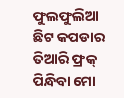ଫୁଲଫୁଲିଆ ଛିଟ କପଡାର ତିଆରି ଫ୍ରକ୍ ପିନ୍ଧିବା ମୋ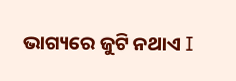ଭାଗ୍ୟରେ ଜୁଟି ନଥାଏ I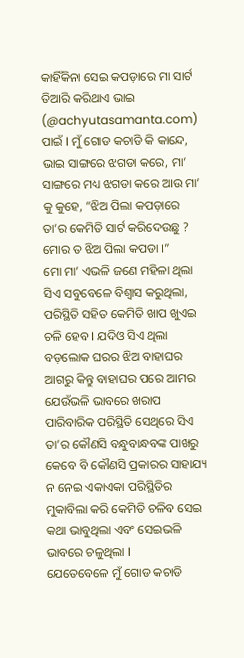କାହିଁକିନା ସେଇ କପଡ଼ାରେ ମା ସାର୍ଟ ତିଆରି କରିଥାଏ ଭାଇ (@achyutasamanta.com) ପାଇଁ I ମୁଁ ଗୋଡ କଚାଡି କି କାନ୍ଦେ, ଭାଇ ସାଙ୍ଗରେ ଝଗଡା କରେ, ମା’ ସାଙ୍ଗରେ ମଧ୍ୟ ଝଗଡା କରେ ଆଉ ମା’ କୁ କୁହେ, ”ଝିଅ ପିଲା କପଡ଼ାରେ ତା’ର କେମିତି ସାର୍ଟ କରିଦେଉଛୁ ? ମୋର ତ ଝିଅ ପିଲା କପଡା ।”
ମୋ ମା’ ଏଭଳି ଜଣେ ମହିଳା ଥିଲା ସିଏ ସବୁବେଳେ ବିଶ୍ୱାସ କରୁଥିଲା, ପରିସ୍ଥିତି ସହିତ କେମିତି ଖାପ ଖୁଏଇ ଚଳି ହେବ I ଯଦିଓ ସିଏ ଥିଲା ବଡ଼ଲୋକ ଘରର ଝିଅ ବାହାଘର ଆଗରୁ କିନ୍ତୁ ବାହାଘର ପରେ ଆମର ଯେଉଁଭଳି ଭାବରେ ଖରାପ ପାରିବାରିକ ପରିସ୍ଥିତି ସେଥିରେ ସିଏ ତା’ର କୌଣସି ବନ୍ଧୁବାନ୍ଧବଙ୍କ ପାଖରୁ କେବେ ବି କୌଣସି ପ୍ରକାରର ସାହାଯ୍ୟ ନ ନେଇ ଏକାଏକା ପରିସ୍ଥିତିର ମୁକାବିଲା କରି କେମିତି ଚଳିବ ସେଇ କଥା ଭାବୁଥିଲା ଏବଂ ସେଇଭଳି ଭାବରେ ଚଳୁଥିଲା I
ଯେତେବେଳେ ମୁଁ ଗୋଡ କଚାଡି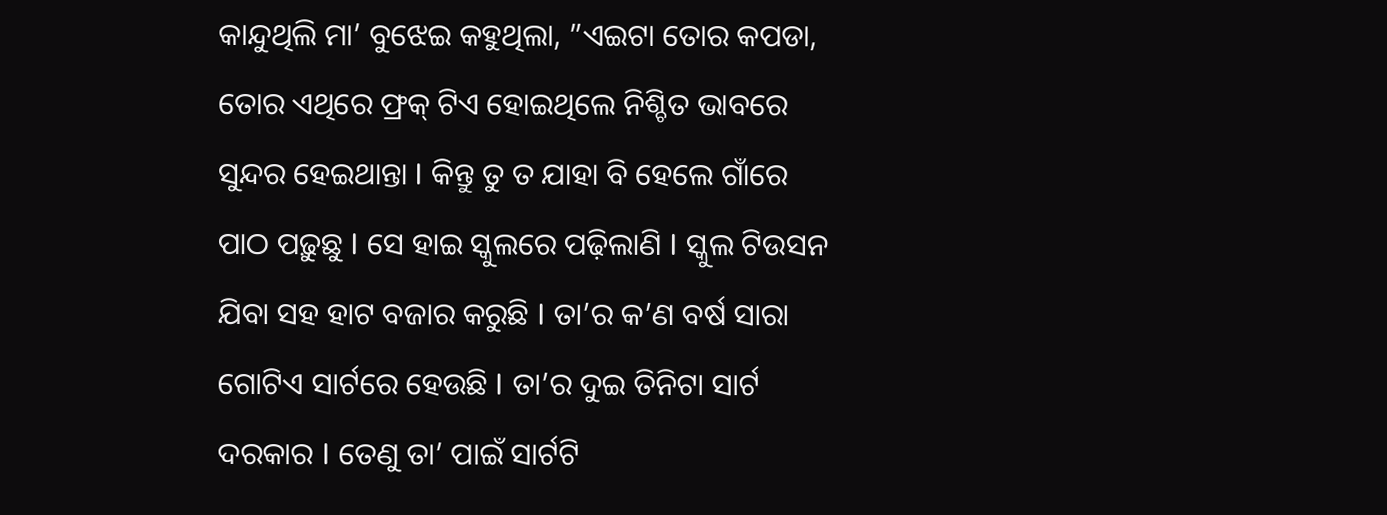କାନ୍ଦୁଥିଲି ମା’ ବୁଝେଇ କହୁଥିଲା, ”ଏଇଟା ତୋର କପଡା, ତୋର ଏଥିରେ ଫ୍ରକ୍ ଟିଏ ହୋଇଥିଲେ ନିଶ୍ଚିତ ଭାବରେ ସୁନ୍ଦର ହେଇଥାନ୍ତା I କିନ୍ତୁ ତୁ ତ ଯାହା ବି ହେଲେ ଗାଁରେ ପାଠ ପଢ଼ୁଛୁ I ସେ ହାଇ ସ୍କୁଲରେ ପଢ଼ିଲାଣି I ସ୍କୁଲ ଟିଉସନ ଯିବା ସହ ହାଟ ବଜାର କରୁଛି I ତା’ର କ’ଣ ବର୍ଷ ସାରା ଗୋଟିଏ ସାର୍ଟରେ ହେଉଛି I ତା’ର ଦୁଇ ତିନିଟା ସାର୍ଟ ଦରକାର I ତେଣୁ ତା’ ପାଇଁ ସାର୍ଟଟି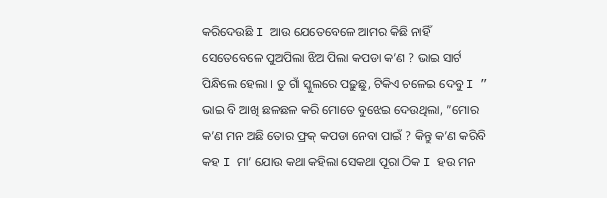କରିଦେଉଛି I ଆଉ ଯେତେବେଳେ ଆମର କିଛି ନାହିଁ ସେତେବେଳେ ପୁଅପିଲା ଝିଅ ପିଲା କପଡା କ’ଣ ? ଭାଇ ସାର୍ଟ ପିନ୍ଧିଲେ ହେଲା । ତୁ ଗାଁ ସ୍କୁଲରେ ପଢ଼ୁଛୁ, ଟିକିଏ ଚଳେଇ ଦେବୁ I ”
ଭାଇ ବି ଆଖି ଛଳଛଳ କରି ମୋତେ ବୁଝେଇ ଦେଉଥିଲା, ”ମୋର କ’ଣ ମନ ଅଛି ତୋର ଫ୍ରକ୍ କପଡା ନେବା ପାଇଁ ? କିନ୍ତୁ କ’ଣ କରିବି କହ I ମା’ ଯୋଉ କଥା କହିଲା ସେକଥା ପୂରା ଠିକ I ହଉ ମନ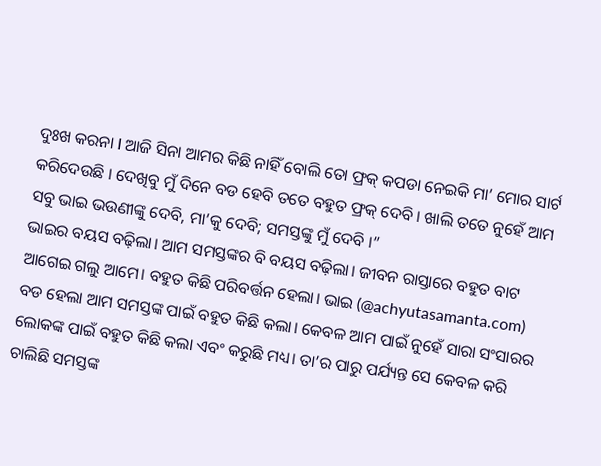ଦୁଃଖ କରନା I ଆଜି ସିନା ଆମର କିଛି ନାହିଁ ବୋଲି ତୋ ଫ୍ରକ୍ କପଡା ନେଇକି ମା’ ମୋର ସାର୍ଟ କରିଦେଉଛି । ଦେଖିବୁ ମୁଁ ଦିନେ ବଡ ହେବି ତତେ ବହୁତ ଫ୍ରକ୍ ଦେବି । ଖାଲି ତତେ ନୁହେଁ ଆମ ସବୁ ଭାଇ ଭଉଣୀଙ୍କୁ ଦେବି, ମା’କୁ ଦେବି; ସମସ୍ତଙ୍କୁ ମୁଁ ଦେବି ।”
ଭାଇର ବୟସ ବଢ଼ିଲା। ଆମ ସମସ୍ତଙ୍କର ବି ବୟସ ବଢ଼ିଲା। ଜୀବନ ରାସ୍ତାରେ ବହୁତ ବାଟ ଆଗେଇ ଗଲୁ ଆମେ। ବହୁତ କିଛି ପରିବର୍ତ୍ତନ ହେଲା। ଭାଇ (@achyutasamanta.com) ବଡ ହେଲା ଆମ ସମସ୍ତଙ୍କ ପାଇଁ ବହୁତ କିଛି କଲା। କେବଳ ଆମ ପାଇଁ ନୁହେଁ ସାରା ସଂସାରର ଲୋକଙ୍କ ପାଇଁ ବହୁତ କିଛି କଲା ଏବଂ କରୁଛି ମଧ୍ୟ। ତା’ର ପାରୁ ପର୍ଯ୍ୟନ୍ତ ସେ କେବଳ କରି ଚାଲିଛି ସମସ୍ତଙ୍କ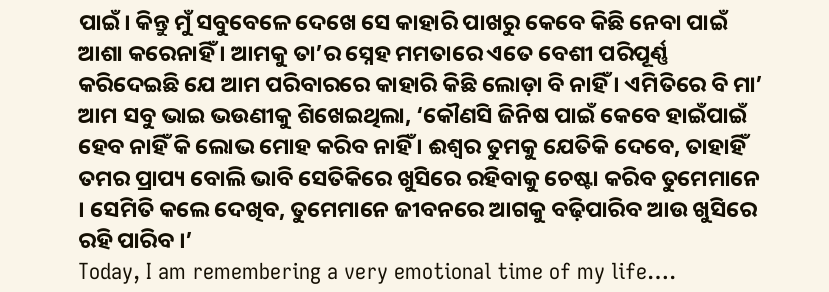ପାଇଁ। କିନ୍ତୁ ମୁଁ ସବୁବେଳେ ଦେଖେ ସେ କାହାରି ପାଖରୁ କେବେ କିଛି ନେବା ପାଇଁ ଆଶା କରେନାହିଁ । ଆମକୁ ତା’ର ସ୍ନେହ ମମତାରେ ଏତେ ବେଶୀ ପରିପୂର୍ଣ୍ଣ କରିଦେଇଛି ଯେ ଆମ ପରିବାରରେ କାହାରି କିଛି ଲୋଡ଼ା ବି ନାହିଁ । ଏମିତିରେ ବି ମା’ ଆମ ସବୁ ଭାଇ ଭଉଣୀକୁ ଶିଖେଇଥିଲା, ‘କୌଣସି ଜିନିଷ ପାଇଁ କେବେ ହାଇଁପାଇଁ ହେବ ନାହିଁ କି ଲୋଭ ମୋହ କରିବ ନାହିଁ । ଈଶ୍ୱର ତୁମକୁ ଯେତିକି ଦେବେ, ତାହାହିଁ ତମର ପ୍ରାପ୍ୟ ବୋଲି ଭାବି ସେତିକିରେ ଖୁସିରେ ରହିବାକୁ ଚେଷ୍ଟା କରିବ ତୁମେମାନେ । ସେମିତି କଲେ ଦେଖିବ, ତୁମେମାନେ ଜୀବନରେ ଆଗକୁ ବଢ଼ିପାରିବ ଆଉ ଖୁସିରେ ରହି ପାରିବ ।’
Today, I am remembering a very emotional time of my life….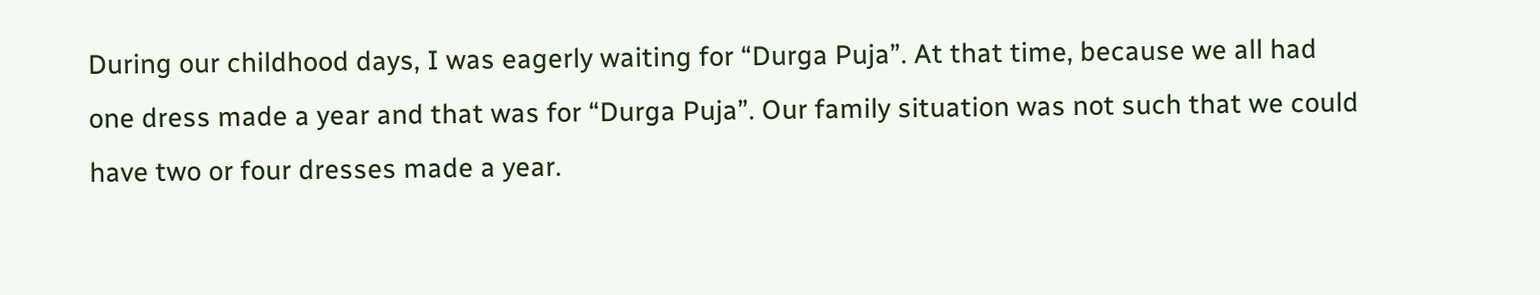During our childhood days, I was eagerly waiting for “Durga Puja”. At that time, because we all had one dress made a year and that was for “Durga Puja”. Our family situation was not such that we could have two or four dresses made a year.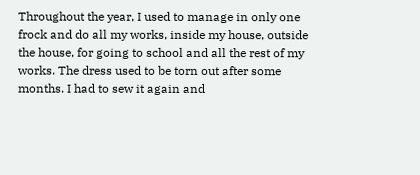Throughout the year, I used to manage in only one frock and do all my works, inside my house, outside the house, for going to school and all the rest of my works. The dress used to be torn out after some months. I had to sew it again and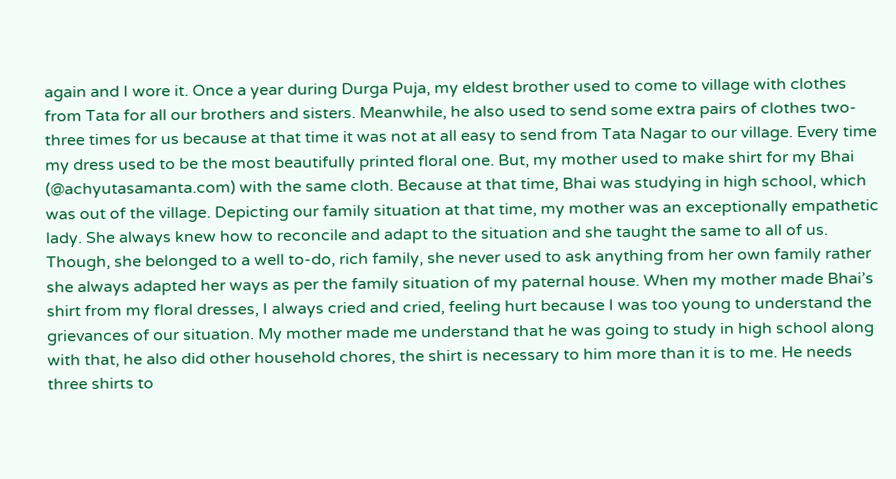again and I wore it. Once a year during Durga Puja, my eldest brother used to come to village with clothes from Tata for all our brothers and sisters. Meanwhile, he also used to send some extra pairs of clothes two-three times for us because at that time it was not at all easy to send from Tata Nagar to our village. Every time my dress used to be the most beautifully printed floral one. But, my mother used to make shirt for my Bhai (@achyutasamanta.com) with the same cloth. Because at that time, Bhai was studying in high school, which was out of the village. Depicting our family situation at that time, my mother was an exceptionally empathetic lady. She always knew how to reconcile and adapt to the situation and she taught the same to all of us. Though, she belonged to a well to-do, rich family, she never used to ask anything from her own family rather she always adapted her ways as per the family situation of my paternal house. When my mother made Bhai’s shirt from my floral dresses, I always cried and cried, feeling hurt because I was too young to understand the grievances of our situation. My mother made me understand that he was going to study in high school along with that, he also did other household chores, the shirt is necessary to him more than it is to me. He needs three shirts to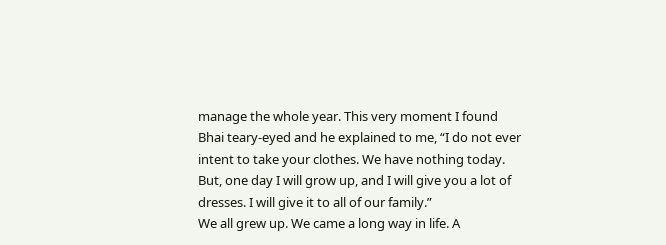manage the whole year. This very moment I found Bhai teary-eyed and he explained to me, “I do not ever intent to take your clothes. We have nothing today. But, one day I will grow up, and I will give you a lot of dresses. I will give it to all of our family.”
We all grew up. We came a long way in life. A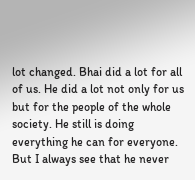lot changed. Bhai did a lot for all of us. He did a lot not only for us but for the people of the whole society. He still is doing everything he can for everyone. But I always see that he never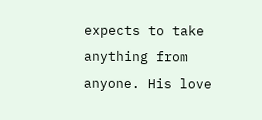expects to take anything from anyone. His love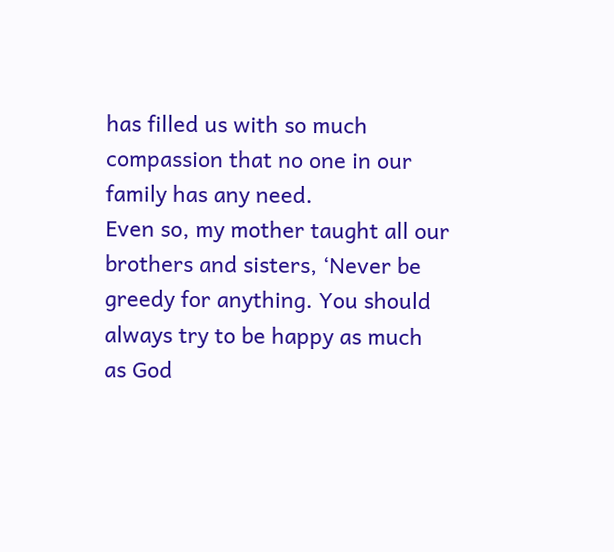has filled us with so much compassion that no one in our family has any need.
Even so, my mother taught all our brothers and sisters, ‘Never be greedy for anything. You should always try to be happy as much as God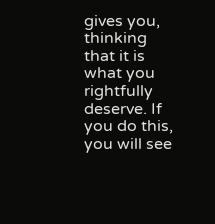gives you, thinking that it is what you rightfully deserve. If you do this, you will see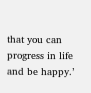that you can progress in life and be happy.’